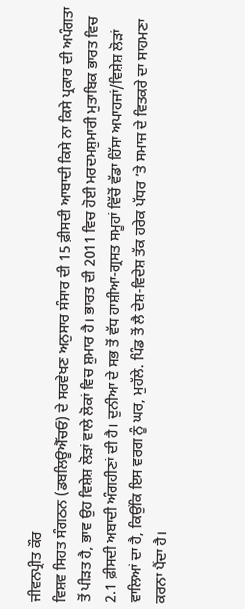ਜੀਵਨਪ੍ਰੀਤ ਕੌਰ
ਵਿਸ਼ਵ ਸਿਹਤ ਸੰਗਠਨ (ਡਬਲਿਊਐੱਚਓ) ਦੇ ਸਰਵੇਖਣ ਅਨੁਸਾਰ ਸੰਸਾਰ ਦੀ 15 ਫ਼ੀਸਦੀ ਆਬਾਦੀ ਕਿਸੇ ਨਾ ਕਿਸੇ ਪ੍ਰਕਾਰ ਦੀ ਅਪੰਗਤਾ ਤੋਂ ਪੀੜਤ ਹੈ, ਭਾਵ ਉਹ ਵਿਸ਼ੇਸ਼ ਲੋੜਾਂ ਵਾਲੇ ਲੋਕਾਂ ਵਿਚ ਸ਼ੁਮਾਰ ਹੈ। ਭਾਰਤ ਦੀ 2011 ਵਿਚ ਹੋਈ ਮਰਦਮਸ਼ੁਮਾਰੀ ਮੁਤਾਬਿਕ ਭਾਰਤ ਵਿਚ 2.1 ਫ਼ੀਸਦੀ ਅਬਾਦੀ ਅੰਗਹੀਣਾਂ ਦੀ ਹੈ। ਦੁਨੀਆ ਦੇ ਸਭ ਤੋਂ ਵੱਧ ਹਾਸ਼ੀਆ-ਗ੍ਰਸਤ ਸਮੂਹਾਂ ਵਿੱਚੋਂ ਵੱਡਾ ਹਿੱਸਾ ਅਪਾਹਜਾਂ/ਵਿਸ਼ੇਸ਼ ਲੋੜਾਂ ਵਾਲਿਆਂ ਦਾ ਹੈ, ਕਿਉਂਕਿ ਇਸ ਵਰਗ ਨੂੰ ਘਰ, ਮੁਹੱਲੇ. ਪਿੰਡ ਤੋਂ ਲੈ ਦੇਸ਼-ਵਿਦੇਸ਼ ਤੱਕ ਹਰੇਕ ਪੱਧਰ ’ਤੇ ਸਮਾਜ ਦੇ ਵਿਤਕਰੇ ਦਾ ਸਾਹਮਣਾ ਕਰਨਾ ਪੈਂਦਾ ਹੈ।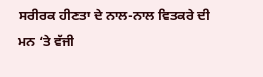ਸਰੀਰਕ ਹੀਣਤਾ ਦੇ ਨਾਲ-ਨਾਲ ਵਿਤਕਰੇ ਦੀ ਮਨ ‘ਤੇ ਵੱਜੀ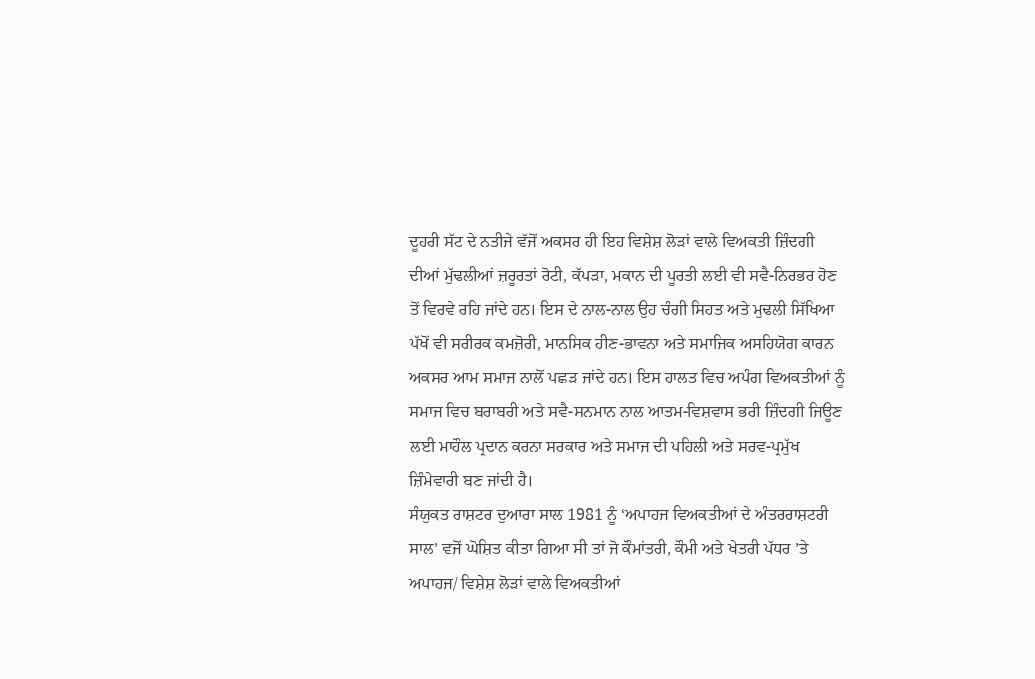ਦੂਹਰੀ ਸੱਟ ਦੇ ਨਤੀਜੇ ਵੱਜੋਂ ਅਕਸਰ ਹੀ ਇਹ ਵਿਸ਼ੇਸ਼ ਲੋੜਾਂ ਵਾਲੇ ਵਿਅਕਤੀ ਜ਼ਿੰਦਗੀ ਦੀਆਂ ਮੁੱਢਲੀਆਂ ਜ਼ਰੂਰਤਾਂ ਰੋਟੀ, ਕੱਪੜਾ, ਮਕਾਨ ਦੀ ਪੂਰਤੀ ਲਈ ਵੀ ਸਵੈ-ਨਿਰਭਰ ਹੋਣ ਤੋਂ ਵਿਰਵੇ ਰਹਿ ਜਾਂਦੇ ਹਨ। ਇਸ ਦੇ ਨਾਲ-ਨਾਲ ਉਹ ਚੰਗੀ ਸਿਹਤ ਅਤੇ ਮੁਢਲੀ ਸਿੱਖਿਆ ਪੱਖੋਂ ਵੀ ਸਰੀਰਕ ਕਮਜ਼ੋਰੀ, ਮਾਨਸਿਕ ਹੀਣ-ਭਾਵਨਾ ਅਤੇ ਸਮਾਜਿਕ ਅਸਹਿਯੋਗ ਕਾਰਨ ਅਕਸਰ ਆਮ ਸਮਾਜ ਨਾਲੋਂ ਪਛੜ ਜਾਂਦੇ ਹਨ। ਇਸ ਹਾਲਤ ਵਿਚ ਅਪੰਗ ਵਿਅਕਤੀਆਂ ਨੂੰ ਸਮਾਜ ਵਿਚ ਬਰਾਬਰੀ ਅਤੇ ਸਵੈ-ਸਨਮਾਨ ਨਾਲ ਆਤਮ-ਵਿਸ਼ਵਾਸ ਭਰੀ ਜ਼ਿੰਦਗੀ ਜਿਊਣ ਲਈ ਮਾਹੌਲ ਪ੍ਰਦਾਨ ਕਰਨਾ ਸਰਕਾਰ ਅਤੇ ਸਮਾਜ ਦੀ ਪਹਿਲੀ ਅਤੇ ਸਰਵ-ਪ੍ਰਮੁੱਖ ਜ਼ਿੰਮੇਵਾਰੀ ਬਣ ਜਾਂਦੀ ਹੈ।
ਸੰਯੁਕਤ ਰਾਸ਼ਟਰ ਦੁਆਰਾ ਸਾਲ 1981 ਨੂੰ ‘ਅਪਾਹਜ ਵਿਅਕਤੀਆਂ ਦੇ ਅੰਤਰਰਾਸ਼ਟਰੀ ਸਾਲ’ ਵਜੋਂ ਘੋਸ਼ਿਤ ਕੀਤਾ ਗਿਆ ਸੀ ਤਾਂ ਜੋ ਕੌਮਾਂਤਰੀ, ਕੌਮੀ ਅਤੇ ਖੇਤਰੀ ਪੱਧਰ ’ਤੇ ਅਪਾਹਜ/ ਵਿਸ਼ੇਸ਼ ਲੋੜਾਂ ਵਾਲੇ ਵਿਅਕਤੀਆਂ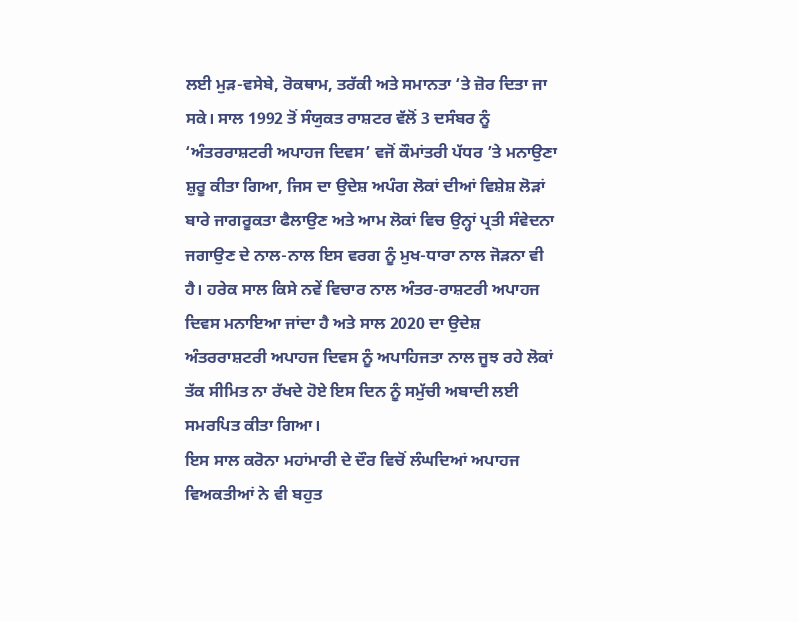ਲਈ ਮੁੜ-ਵਸੇਬੇ, ਰੋਕਥਾਮ, ਤਰੱਕੀ ਅਤੇ ਸਮਾਨਤਾ ‘ਤੇ ਜ਼ੋਰ ਦਿਤਾ ਜਾ ਸਕੇ। ਸਾਲ 1992 ਤੋਂ ਸੰਯੁਕਤ ਰਾਸ਼ਟਰ ਵੱਲੋਂ 3 ਦਸੰਬਰ ਨੂੰ ‘ਅੰਤਰਰਾਸ਼ਟਰੀ ਅਪਾਹਜ ਦਿਵਸ’ ਵਜੋਂ ਕੌਮਾਂਤਰੀ ਪੱਧਰ ’ਤੇ ਮਨਾਉਣਾ ਸ਼ੁਰੂ ਕੀਤਾ ਗਿਆ, ਜਿਸ ਦਾ ਉਦੇਸ਼ ਅਪੰਗ ਲੋਕਾਂ ਦੀਆਂ ਵਿਸ਼ੇਸ਼ ਲੋੜਾਂ ਬਾਰੇ ਜਾਗਰੂਕਤਾ ਫੈਲਾਉਣ ਅਤੇ ਆਮ ਲੋਕਾਂ ਵਿਚ ਉਨ੍ਹਾਂ ਪ੍ਰਤੀ ਸੰਵੇਦਨਾ ਜਗਾਉਣ ਦੇ ਨਾਲ-ਨਾਲ ਇਸ ਵਰਗ ਨੂੰ ਮੁਖ-ਧਾਰਾ ਨਾਲ ਜੋੜਨਾ ਵੀ ਹੈ। ਹਰੇਕ ਸਾਲ ਕਿਸੇ ਨਵੇਂ ਵਿਚਾਰ ਨਾਲ ਅੰਤਰ-ਰਾਸ਼ਟਰੀ ਅਪਾਹਜ ਦਿਵਸ ਮਨਾਇਆ ਜਾਂਦਾ ਹੈ ਅਤੇ ਸਾਲ 2020 ਦਾ ਉਦੇਸ਼ ਅੰਤਰਰਾਸ਼ਟਰੀ ਅਪਾਹਜ ਦਿਵਸ ਨੂੰ ਅਪਾਹਿਜਤਾ ਨਾਲ ਜੂਝ ਰਹੇ ਲੋਕਾਂ ਤੱਕ ਸੀਮਿਤ ਨਾ ਰੱਖਦੇ ਹੋਏ ਇਸ ਦਿਨ ਨੂੰ ਸਮੁੱਚੀ ਅਬਾਦੀ ਲਈ ਸਮਰਪਿਤ ਕੀਤਾ ਗਿਆ।
ਇਸ ਸਾਲ ਕਰੋਨਾ ਮਹਾਂਮਾਰੀ ਦੇ ਦੌਰ ਵਿਚੋਂ ਲੰਘਦਿਆਂ ਅਪਾਹਜ ਵਿਅਕਤੀਆਂ ਨੇ ਵੀ ਬਹੁਤ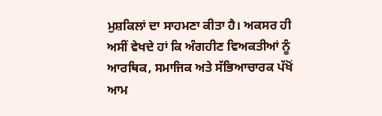ਮੁਸ਼ਕਿਲਾਂ ਦਾ ਸਾਹਮਣਾ ਕੀਤਾ ਹੈ। ਅਕਸਰ ਹੀ ਅਸੀਂ ਵੇਖਦੇ ਹਾਂ ਕਿ ਅੰਗਹੀਣ ਵਿਅਕਤੀਆਂ ਨੂੰ ਆਰਥਿਕ, ਸਮਾਜਿਕ ਅਤੇ ਸੱਭਿਆਚਾਰਕ ਪੱਖੋਂ ਆਮ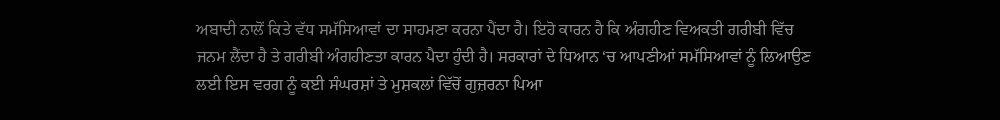ਅਬਾਦੀ ਨਾਲੋਂ ਕਿਤੇ ਵੱਧ ਸਮੱਸਿਆਵਾਂ ਦਾ ਸਾਹਮਣਾ ਕਰਨਾ ਪੈਂਦਾ ਹੈ। ਇਹੋ ਕਾਰਨ ਹੈ ਕਿ ਅੰਗਹੀਣ ਵਿਅਕਤੀ ਗਰੀਬੀ ਵਿੱਚ ਜਨਮ ਲੈਂਦਾ ਹੈ ਤੇ ਗਰੀਬੀ ਅੰਗਹੀਣਤਾ ਕਾਰਨ ਪੈਦਾ ਹੁੰਦੀ ਹੈ। ਸਰਕਾਰਾਂ ਦੇ ਧਿਆਨ ‘ਚ ਆਪਣੀਆਂ ਸਮੱਸਿਆਵਾਂ ਨੂੰ ਲਿਆਉਣ ਲਈ ਇਸ ਵਰਗ ਨੂੰ ਕਈ ਸੰਘਰਸ਼ਾਂ ਤੇ ਮੁਸ਼ਕਲਾਂ ਵਿੱਚੋਂ ਗੁਜ਼ਰਨਾ ਪਿਆ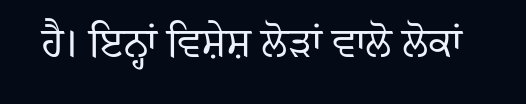ਹੈ। ਇਨ੍ਹਾਂ ਵਿਸ਼ੇਸ਼ ਲੋੜਾਂ ਵਾਲੋ ਲੋਕਾਂ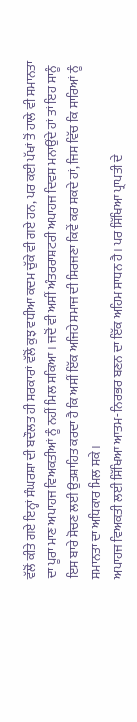ਵੱਲੋਂ ਕੀਤੇ ਗਏ ਇਨ੍ਹਾਂ ਸੰਘਰਸ਼ਾ ਦੀ ਬਦੌਲਤ ਹੀ ਸਰਕਾਰਾਂ ਵੱਲੋਂ ਕੁਝ ਵਧੀਆ ਕਦਮ ਚੁੱਕੇ ਵੀ ਗਏ ਹਨ, ਪਰ ਕਈ ਪੱਖਾਂ ਤੋਂ ਹਾਲੇ ਵੀ ਸਮਾਨਤਾ ਦਾ ਪੂਰਾ ਮਾਣ ਅਪਾਹਜ ਵਿਅਕਤੀਆਂ ਨੂੰ ਨਹੀਂ ਮਿਲ ਸਕਿਆ। ਜਦੋਂ ਵੀ ਅਸੀਂ ਅੰਤਰਰਾਸ਼ਟਰੀ ਅਪਾਹਜ ਦਿਵਸ ਮਨਾਉਂਦੇ ਹਾਂ ਤਾਂ ਇਹ ਸਾਨੂੰ ਇਸ ਬਾਰੇ ਸੋਚਣ ਲਈ ਉਤਸ਼ਾਹਿਤ ਕਰਦਾ ਹੈ ਕਿ ਅਸੀਂ ਇੱਕ ਅਜਿਹੇ ਸਮਾਜ ਦੀ ਸਿਰਜਣਾ ਕਿਵੇਂ ਕਰ ਸਕਦੇ ਹਾਂ, ਜਿਸ ਵਿੱਚ ਕਿ ਸਾਰਿਆਂ ਨੂੰ ਸਮਾਨਤਾ ਦਾ ਅਧਿਕਾਰ ਮਿਲ ਸਕੇ।
ਅਪਾਹਜ ਵਿਅਕਤੀ ਲਈ ਸਿੱਖਿਆ ਆਤਮ-ਨਿਰਭਰ ਬਣਨ ਦਾ ਇੱਕ ਅਹਿਮ ਸਾਧਨ ਹੈ। ਪਰ ਸਿੱਖਿਆ ਪ੍ਰਾਪਤੀ ਦੇ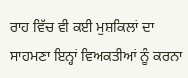ਰਾਹ ਵਿੱਚ ਵੀ ਕਈ ਮੁਸ਼ਕਿਲਾਂ ਦਾ ਸਾਹਮਣਾ ਇਨ੍ਹਾਂ ਵਿਅਕਤੀਆਂ ਨੂੰ ਕਰਨਾ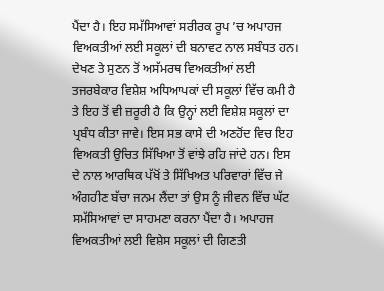ਪੈਂਦਾ ਹੈ। ਇਹ ਸਮੱਸਿਆਵਾਂ ਸਰੀਰਕ ਰੂਪ ’ਚ ਅਪਾਹਜ ਵਿਅਕਤੀਆਂ ਲਈ ਸਕੂਲਾਂ ਦੀ ਬਨਾਵਟ ਨਾਲ ਸਬੰਧਤ ਹਨ। ਦੇਖਣ ਤੇ ਸੁਣਨ ਤੋਂ ਅਸੱਮਰਥ ਵਿਅਕਤੀਆਂ ਲਈ ਤਜਰਬੇਕਾਰ ਵਿਸ਼ੇਸ਼ ਅਧਿਆਪਕਾਂ ਦੀ ਸਕੂਲਾਂ ਵਿੱਚ ਕਮੀ ਹੈ ਤੇ ਇਹ ਤੋਂ ਵੀ ਜ਼ਰੂਰੀ ਹੈ ਕਿ ਉਨ੍ਹਾਂ ਲਈ ਵਿਸ਼ੇਸ਼ ਸਕੂਲਾਂ ਦਾ ਪ੍ਰਬੰਧ ਕੀਤਾ ਜਾਵੇ। ਇਸ ਸਭ ਕਾਸੇ ਦੀ ਅਣਹੋਂਦ ਵਿਚ ਇਹ ਵਿਅਕਤੀ ਉਚਿਤ ਸਿੱਖਿਆ ਤੋਂ ਵਾਂਝੇ ਰਹਿ ਜਾਂਦੇ ਹਨ। ਇਸ ਦੇ ਨਾਲ ਆਰਥਿਕ ਪੱਖੋਂ ਤੇ ਸਿੱਖਿਅਤ ਪਰਿਵਾਰਾਂ ਵਿੱਚ ਜੇ ਅੰਗਹੀਣ ਬੱਚਾ ਜਨਮ ਲੈਂਦਾ ਤਾਂ ਉਸ ਨੂੰ ਜੀਵਨ ਵਿੱਚ ਘੱਟ ਸਮੱਸਿਆਵਾਂ ਦਾ ਸਾਹਮਣਾ ਕਰਨਾ ਪੈਂਦਾ ਹੈ। ਅਪਾਹਜ ਵਿਅਕਤੀਆਂ ਲਈ ਵਿਸ਼ੇਸ ਸਕੂਲਾਂ ਦੀ ਗਿਣਤੀ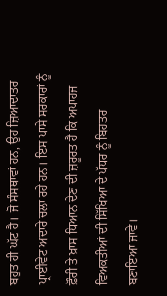ਬਹੁਤ ਹੀ ਘੱਟ ਹੈ। ਜੋ ਸੰਸਥਾਵਾਂ ਹਨ, ਉਹ ਜ਼ਿਆਦਾਤਰ ਪ੍ਰਾਈਵੇਟ ਅਦਾਰੇ ਚਲਾ ਰਹੇ ਹਨ। ਇਸ ਪਾਸੇ ਸਰਕਾਰਾਂ ਨੂੰ ਫ਼ੌਰੀ ਤੇ ਖ਼ਾਸ ਧਿਆਨ ਦੇਣ ਦੀ ਜ਼ਰੂਰਤ ਹੈ ਕਿ ਅਪਾਹਜ ਵਿਅਕਤੀਆਂ ਦੀ ਸਿੱਖਿਆ ਦੇ ਪੱਧਰ ਨੂੰ ਬਿਹਤਰ ਬਣਾਇਆ ਜਾਵੇ।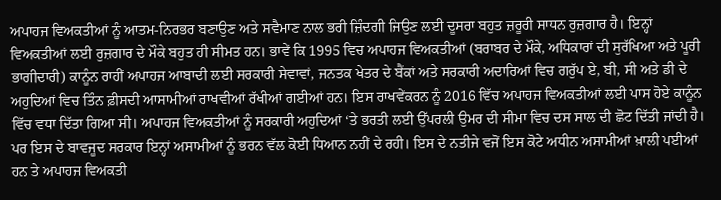ਅਪਾਹਜ ਵਿਅਕਤੀਆਂ ਨੂੰ ਆਤਮ-ਨਿਰਭਰ ਬਣਾਉਣ ਅਤੇ ਸਵੈਮਾਣ ਨਾਲ ਭਰੀ ਜ਼ਿੰਦਗੀ ਜਿਉਣ ਲਈ ਦੂਸਰਾ ਬਹੁਤ ਜ਼ਰੂਰੀ ਸਾਧਨ ਰੁਜ਼ਗਾਰ ਹੈ। ਇਨ੍ਹਾਂ ਵਿਅਕਤੀਆਂ ਲਈ ਰੁਜ਼ਗਾਰ ਦੇ ਮੌਕੇ ਬਹੁਤ ਹੀ ਸੀਮਤ ਹਨ। ਭਾਵੇਂ ਕਿ 1995 ਵਿਚ ਅਪਾਹਜ ਵਿਅਕਤੀਆਂ (ਬਰਾਬਰ ਦੇ ਮੌਕੇ, ਅਧਿਕਾਰਾਂ ਦੀ ਸੁਰੱਖਿਆ ਅਤੇ ਪੂਰੀ ਭਾਗੀਦਾਰੀ) ਕਾਨੂੰਨ ਰਾਹੀਂ ਅਪਾਹਜ ਆਬਾਦੀ ਲਈ ਸਰਕਾਰੀ ਸੇਵਾਵਾਂ, ਜਨਤਕ ਖੇਤਰ ਦੇ ਬੈਂਕਾਂ ਅਤੇ ਸਰਕਾਰੀ ਅਦਾਰਿਆਂ ਵਿਚ ਗਰੁੱਪ ਏ, ਬੀ, ਸੀ ਅਤੇ ਡੀ ਦੇ ਅਹੁਦਿਆਂ ਵਿਚ ਤਿੰਨ ਫ਼ੀਸਦੀ ਆਸਾਮੀਆਂ ਰਾਖਵੀਆਂ ਰੱਖੀਆਂ ਗਈਆਂ ਹਨ। ਇਸ ਰਾਖਵੇਂਕਰਨ ਨੂੰ 2016 ਵਿੱਚ ਅਪਾਹਜ ਵਿਅਕਤੀਆਂ ਲਈ ਪਾਸ ਹੋਏ ਕਾਨੂੰਨ ਵਿੱਚ ਵਧਾ ਦਿੱਤਾ ਗਿਆ ਸੀ। ਅਪਾਹਜ ਵਿਅਕਤੀਆਂ ਨੂੰ ਸਰਕਾਰੀ ਅਹੁਦਿਆਂ ‘ਤੇ ਭਰਤੀ ਲਈ ਉੱਪਰਲੀ ਉਮਰ ਦੀ ਸੀਮਾ ਵਿਚ ਦਸ ਸਾਲ ਦੀ ਛੋਟ ਦਿੱਤੀ ਜਾਂਦੀ ਹੈ। ਪਰ ਇਸ ਦੇ ਬਾਵਜੂਦ ਸਰਕਾਰ ਇਨ੍ਹਾਂ ਅਸਾਮੀਆਂ ਨੂੰ ਭਰਨ ਵੱਲ ਕੋਈ ਧਿਆਨ ਨਹੀਂ ਦੇ ਰਹੀ। ਇਸ ਦੇ ਨਤੀਜੇ ਵਜੋਂ ਇਸ ਕੋਟੇ ਅਧੀਨ ਅਸਾਮੀਆਂ ਖ਼ਾਲੀ ਪਈਆਂ ਹਨ ਤੇ ਅਪਾਹਜ ਵਿਅਕਤੀ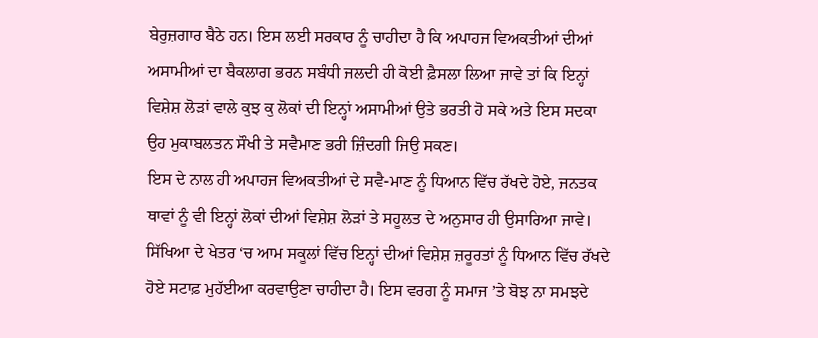ਬੇਰੁਜ਼ਗਾਰ ਬੈਠੇ ਹਨ। ਇਸ ਲਈ ਸਰਕਾਰ ਨੂੰ ਚਾਹੀਦਾ ਹੈ ਕਿ ਅਪਾਹਜ ਵਿਅਕਤੀਆਂ ਦੀਆਂ ਅਸਾਮੀਆਂ ਦਾ ਬੈਕਲਾਗ ਭਰਨ ਸਬੰਧੀ ਜਲਦੀ ਹੀ ਕੋਈ ਫ਼ੈਸਲਾ ਲਿਆ ਜਾਵੇ ਤਾਂ ਕਿ ਇਨ੍ਹਾਂ ਵਿਸ਼ੇਸ਼ ਲੋੜਾਂ ਵਾਲੇ ਕੁਝ ਕੁ ਲੋਕਾਂ ਦੀ ਇਨ੍ਹਾਂ ਅਸਾਮੀਆਂ ਉਤੇ ਭਰਤੀ ਹੋ ਸਕੇ ਅਤੇ ਇਸ ਸਦਕਾ ਉਹ ਮੁਕਾਬਲਤਨ ਸੌਖੀ ਤੇ ਸਵੈਮਾਣ ਭਰੀ ਜ਼ਿੰਦਗੀ ਜਿਉ ਸਕਣ।
ਇਸ ਦੇ ਨਾਲ ਹੀ ਅਪਾਹਜ ਵਿਅਕਤੀਆਂ ਦੇ ਸਵੈ-ਮਾਣ ਨੂੰ ਧਿਆਨ ਵਿੱਚ ਰੱਖਦੇ ਹੋਏ, ਜਨਤਕ ਥਾਵਾਂ ਨੂੰ ਵੀ ਇਨ੍ਹਾਂ ਲੋਕਾਂ ਦੀਆਂ ਵਿਸ਼ੇਸ਼ ਲੋੜਾਂ ਤੇ ਸਹੂਲਤ ਦੇ ਅਨੁਸਾਰ ਹੀ ਉਸਾਰਿਆ ਜਾਵੇ। ਸਿੱਖਿਆ ਦੇ ਖੇਤਰ ‘ਚ ਆਮ ਸਕੂਲਾਂ ਵਿੱਚ ਇਨ੍ਹਾਂ ਦੀਆਂ ਵਿਸ਼ੇਸ਼ ਜ਼ਰੂਰਤਾਂ ਨੂੰ ਧਿਆਨ ਵਿੱਚ ਰੱਖਦੇ ਹੋਏ ਸਟਾਫ਼ ਮੁਹੱਈਆ ਕਰਵਾਉਣਾ ਚਾਹੀਦਾ ਹੈ। ਇਸ ਵਰਗ ਨੂੰ ਸਮਾਜ ’ਤੇ ਬੋਝ ਨਾ ਸਮਝਦੇ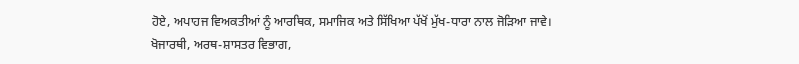ਹੋਏ, ਅਪਾਹਜ ਵਿਅਕਤੀਆਂ ਨੂੰ ਆਰਥਿਕ, ਸਮਾਜਿਕ ਅਤੇ ਸਿੱਖਿਆ ਪੱਖੋਂ ਮੁੱਖ-ਧਾਰਾ ਨਾਲ ਜੋੜਿਆ ਜਾਵੇ।
ਖੋਜਾਰਥੀ, ਅਰਥ-ਸ਼ਾਸਤਰ ਵਿਭਾਗ,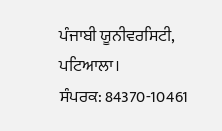ਪੰਜਾਬੀ ਯੂਨੀਵਰਸਿਟੀ, ਪਟਿਆਲਾ।
ਸੰਪਰਕ: 84370-10461